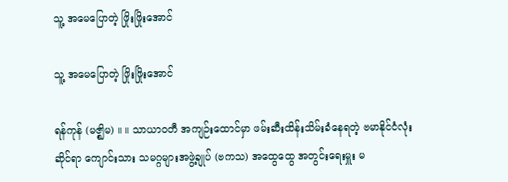သူ့ အမေပြောတဲ့ ဖြိုးဖြိုးအောင်

သူ့ အမေပြောတဲ့ ဖြိုးဖြိုးအောင်

ရန်ကုန် (မဇ္ဈိမ) ။ ။ သာယာဝတီ အကျဉ်းထောင်မှာ ဖမ်းဆီးထိန်းသိမ်းခံနေရတဲ့ ဗမာနိုင်ငံလုံးဆိုင်ရာ ကျောင်းသား သမဂ္ဂများအဖွဲ့ချုပ် (ဗကသ) အထွေထွေ အတွင်းရေးမှူး မ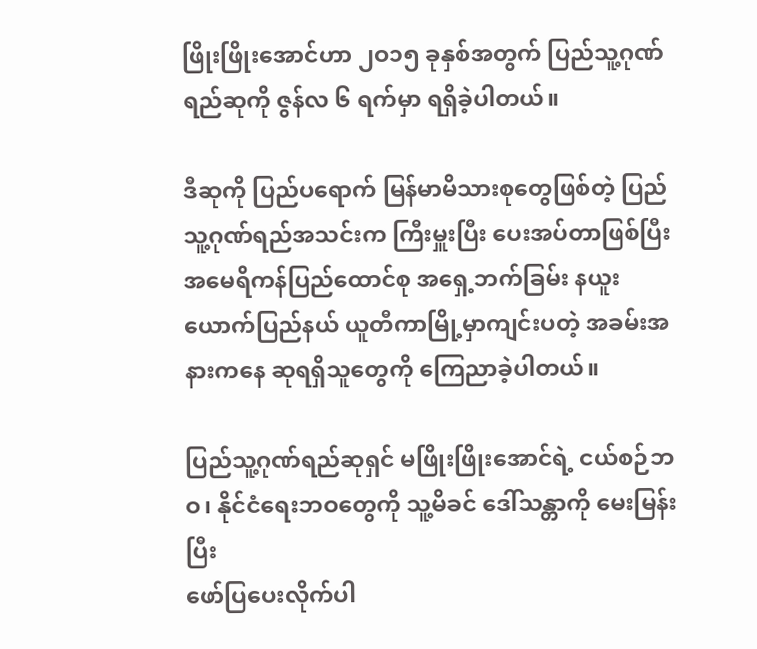ဖြိုးဖြိုးအောင်ဟာ ၂ဝ၁၅ ခုနှစ်အတွက် ပြည်သူ့ဂုဏ်ရည်ဆုကို ဇွန်လ ၆ ရက်မှာ ရရှိခဲ့ပါတယ်။

ဒီဆုကို ပြည်ပရောက် မြန်မာမိသားစုတွေဖြစ်တဲ့ ပြည်သူ့ဂုဏ်ရည်အသင်းက ကြီးမှူးပြီး ပေးအပ်တာဖြစ်ပြီး အမေရိကန်ပြည်ထောင်စု အရှေ့ဘက်ခြမ်း နယူးယောက်ပြည်နယ် ယူတီကာမြို့မှာကျင်းပတဲ့ အခမ်းအနားကနေ ဆုရရှိသူတွေကို ကြေညာခဲ့ပါတယ်။

ပြည်သူ့ဂုဏ်ရည်ဆုရှင် မဖြိုးဖြိုးအောင်ရဲ့ ငယ်စဉ်ဘဝ၊ နိုင်ငံရေးဘဝတွေကို သူ့မိခင် ဒေါ်သန္တာကို မေးမြန်းပြီး
ဖော်ပြပေးလိုက်ပါ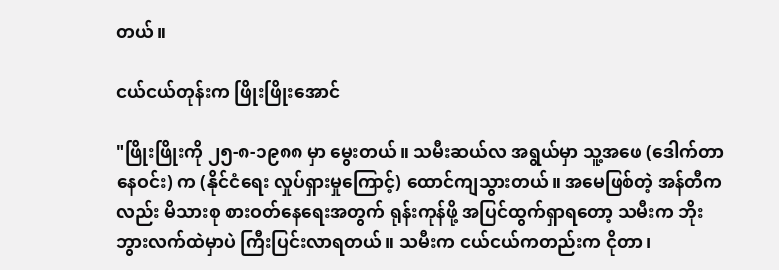တယ်။

ငယ်ငယ်တုန်းက ဖြိုးဖြိုးအောင်

"ဖြိုးဖြိုးကို ၂၅-၈-၁၉၈၈ မှာ မွေးတယ်။ သမီးဆယ်လ အရွယ်မှာ သူ့အဖေ (ဒေါက်တာ နေဝင်း) က (နိုင်ငံရေး လှုပ်ရှားမှုကြောင့်) ထောင်ကျသွားတယ်။ အမေဖြစ်တဲ့ အန်တီကလည်း မိသားစု စားဝတ်နေရေးအတွက် ရုန်းကုန်ဖို့ အပြင်ထွက်ရှာရတော့ သမီးက ဘိုးဘွားလက်ထဲမှာပဲ ကြီးပြင်းလာရတယ်။ သမီးက ငယ်ငယ်ကတည်းက ငိုတာ၊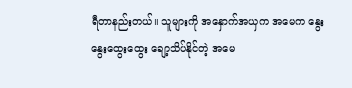ရီတာနည်းတယ်။ သူများကို အနှောက်အယှက အမေက နွေးနွေးထွေးထွေး ချော့သိပ်နိုင်တဲ့ အမေ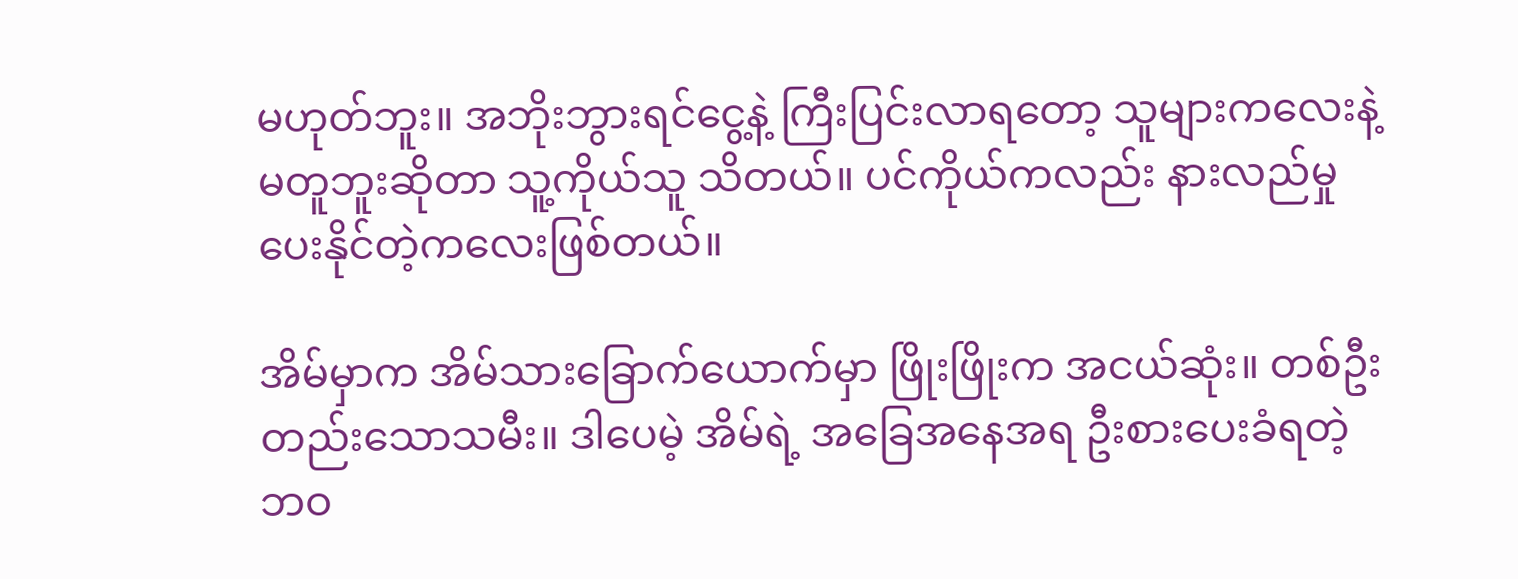မဟုတ်ဘူး။ အဘိုးဘွားရင်ငွေ့နဲ့ ကြီးပြင်းလာရတော့ သူများကလေးနဲ့ မတူဘူးဆိုတာ သူ့ကိုယ်သူ သိတယ်။ ပင်ကိုယ်ကလည်း နားလည်မှုပေးနိုင်တဲ့ကလေးဖြစ်တယ်။

အိမ်မှာက အိမ်သားခြောက်ယောက်မှာ ဖြိုးဖြိုးက အငယ်ဆုံး။ တစ်ဦးတည်းသောသမီး။ ဒါပေမဲ့ အိမ်ရဲ့ အခြေအနေအရ ဦးစားပေးခံရတဲ့ ဘဝ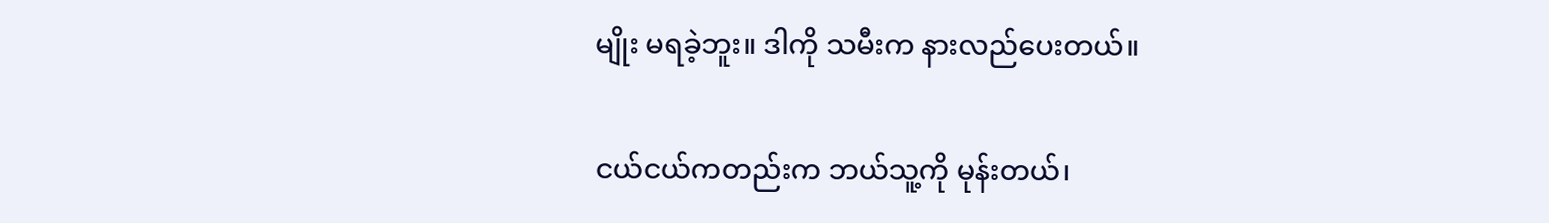မျိုး မရခဲ့ဘူး။ ဒါကို သမီးက နားလည်ပေးတယ်။

ငယ်ငယ်ကတည်းက ဘယ်သူ့ကို မုန်းတယ်၊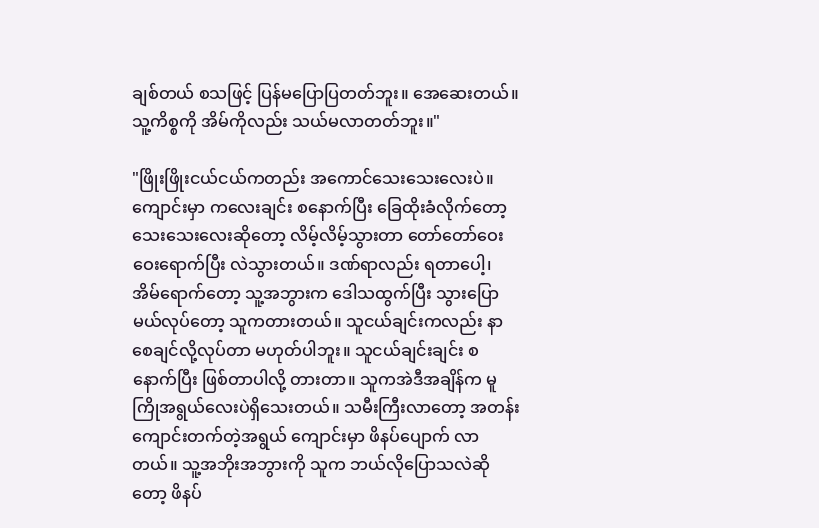ချစ်တယ် စသဖြင့် ပြန်မပြောပြတတ်ဘူး။ အေဆေးတယ်။ သူ့ကိစ္စကို အိမ်ကိုလည်း သယ်မလာတတ်ဘူး။"

"ဖြိုးဖြိုးငယ်ငယ်ကတည်း အကောင်သေးသေးလေးပဲ။ ကျောင်းမှာ ကလေးချင်း စနောက်ပြီး ခြေထိုးခံလိုက်တော့
သေးသေးလေးဆိုတော့ လိမ့်လိမ့်သွားတာ တော်တော်ဝေးဝေးရောက်ပြီး လဲသွားတယ်။ ဒဏ်ရာလည်း ရတာပေါ့၊ အိမ်ရောက်တော့ သူ့အဘွားက ဒေါသထွက်ပြီး သွားပြောမယ်လုပ်တော့ သူကတားတယ်။ သူငယ်ချင်းကလည်း နာစေချင်လို့လုပ်တာ မဟုတ်ပါဘူး။ သူငယ်ချင်းချင်း စနောက်ပြီး ဖြစ်တာပါလို့ တားတာ။ သူကအဲဒီအချိန်က မူကြိုအရွယ်လေးပဲရှိသေးတယ်။ သမီးကြီးလာတော့ အတန်းကျောင်းတက်တဲ့အရွယ် ကျောင်းမှာ ဖိနပ်ပျောက် လာတယ်။ သူ့အဘိုးအဘွားကို သူက ဘယ်လိုပြောသလဲဆိုတော့ ဖိနပ်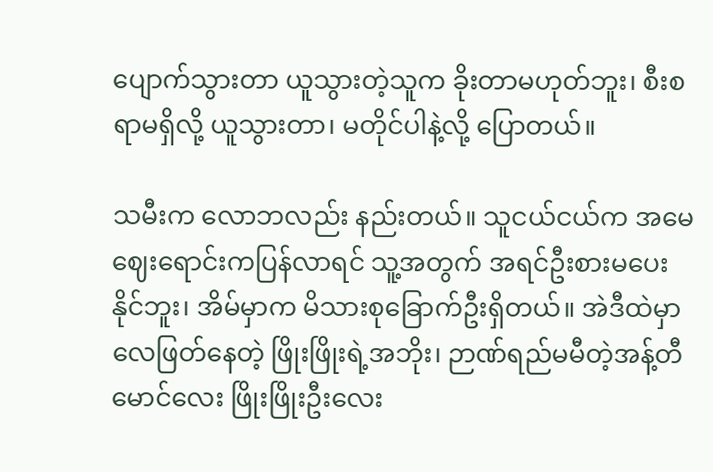ပျောက်သွားတာ ယူသွားတဲ့သူက ခိုးတာမဟုတ်ဘူး၊ စီးစရာမရှိလို့ ယူသွားတာ၊ မတိုင်ပါနဲ့လို့ ပြောတယ်။

သမီးက လောဘလည်း နည်းတယ်။ သူငယ်ငယ်က အမေဈေးရောင်းကပြန်လာရင် သူ့အတွက် အရင်ဦးစားမပေး နိုင်ဘူး၊ အိမ်မှာက မိသားစုခြောက်ဦးရှိတယ်။ အဲဒီထဲမှာ လေဖြတ်နေတဲ့ ဖြိုးဖြိုးရဲ့အဘိုး၊ ဉာဏ်ရည်မမီတဲ့အန့်တီ မောင်လေး ဖြိုးဖြိုးဦးလေး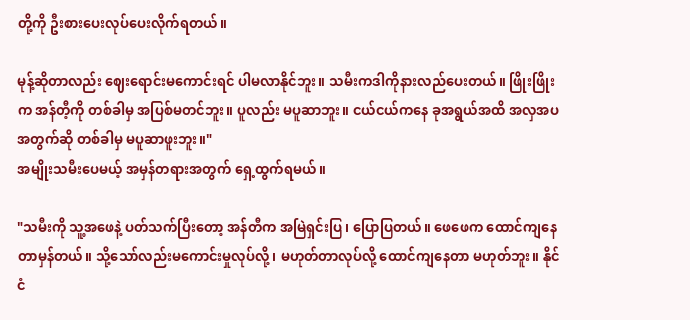တို့ကို ဦးစားပေးလုပ်ပေးလိုက်ရတယ်။

မုန့်ဆိုတာလည်း ဈေးရောင်းမကောင်းရင် ပါမလာနိုင်ဘူး။ သမီးကဒါကိုနားလည်ပေးတယ်။ ဖြိုးဖြိုးက အန်တီ့ကို တစ်ခါမှ အပြစ်မတင်ဘူး။ ပူလည်း မပူဆာဘူး။ ငယ်ငယ်ကနေ ခုအရွယ်အထိ အလှအပအတွက်ဆို တစ်ခါမှ မပူဆာဖူးဘူး။"
အမျိုးသမီးပေမယ့် အမှန်တရားအတွက် ရှေ့ထွက်ရမယ်။

"သမီးကို သူ့အဖေနဲ့ ပတ်သက်ပြီးတော့ အန်တီက အမြဲရှင်းပြ၊ ပြောပြတယ်။ ဖေဖေက ထောင်ကျနေတာမှန်တယ်။ သို့သော်လည်းမကောင်းမှုလုပ်လို့၊ မဟုတ်တာလုပ်လို့ ထောင်ကျနေတာ မဟုတ်ဘူး။ နိုင်ငံ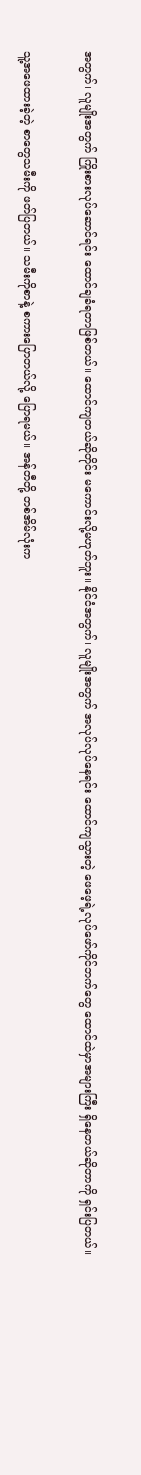အတွက်၊ လူမျိုးအတွက် ကြိုးစားလုပ်ဆောင်ရင်း ထောင်ချခံရတာဖြစ်တယ်။ ထောင်ကျတယ်ဆိုတိုင်း မကောင်းလို့မဟုတ်ဘူး။ နိုင်ငံအတွက်၊ လူမျိုးအတွက် အလုပ်လုပ်နေရင်း ထောင်ကျသွားတဲ့ ဖေဖေ့ရဲ့လုပ်ဖော်ကိုင်ဘက်တွေ ထောင်ထဲမှာအများကြီး ရှိနေတယ်ဆိုတာကို ရှင်းပြတယ်။

သူ့အဖေထားခဲ့တဲ့ စာတွေသမီးကို ဖတ်ပြတယ်။ သမီးကိုစာနဲ့ စကားပြောတယ်လို့ ပြောရမယ်။ အန်တီတို့ တစ်အိမ်လုံးက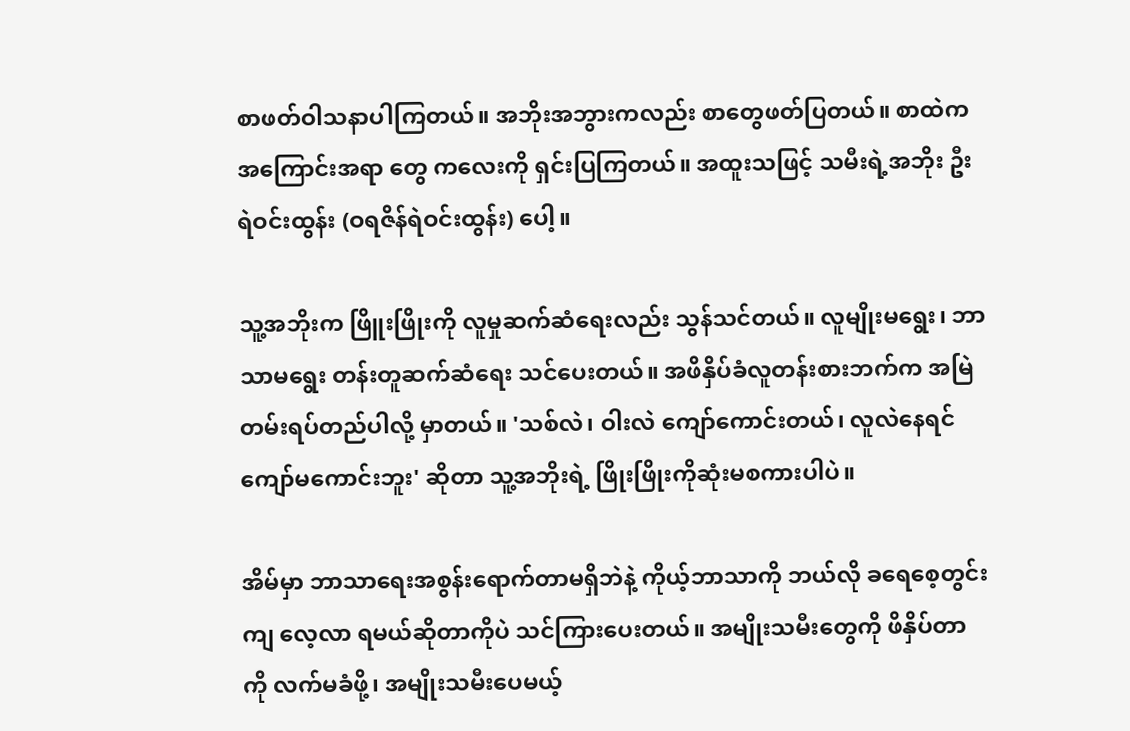စာဖတ်ဝါသနာပါကြတယ်။ အဘိုးအဘွားကလည်း စာတွေဖတ်ပြတယ်။ စာထဲက အကြောင်းအရာ တွေ ကလေးကို ရှင်းပြကြတယ်။ အထူးသဖြင့် သမီးရဲ့အဘိုး ဦးရဲဝင်းထွန်း (ဝရဇိန်ရဲဝင်းထွန်း) ပေါ့။

သူ့အဘိုးက ဖြိူးဖြိုးကို လူမှုဆက်ဆံရေးလည်း သွန်သင်တယ်။ လူမျိုးမရွေး၊ ဘာသာမရွေး တန်းတူဆက်ဆံရေး သင်ပေးတယ်။ အဖိနှိပ်ခံလူတန်းစားဘက်က အမြဲတမ်းရပ်တည်ပါလို့ မှာတယ်။ 'သစ်လဲ၊ ဝါးလဲ ကျော်ကောင်းတယ်၊ လူလဲနေရင် ကျော်မကောင်းဘူး' ဆိုတာ သူ့အဘိုးရဲ့ ဖြိုးဖြိုးကိုဆုံးမစကားပါပဲ။

အိမ်မှာ ဘာသာရေးအစွန်းရောက်တာမရှိဘဲနဲ့ ကိုယ့်ဘာသာကို ဘယ်လို ခရေစေ့တွင်းကျ လေ့လာ ရမယ်ဆိုတာကိုပဲ သင်ကြားပေးတယ်။ အမျိုးသမီးတွေကို ဖိနှိပ်တာကို လက်မခံဖို့၊ အမျိုးသမီးပေမယ့်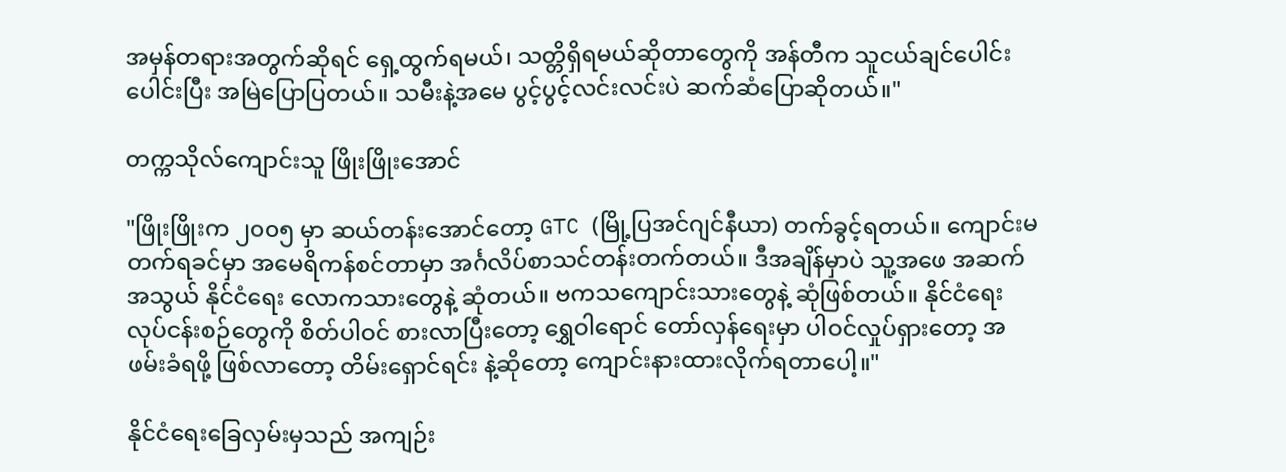အမှန်တရားအတွက်ဆိုရင် ရှေ့ထွက်ရမယ်၊ သတ္တိရှိရမယ်ဆိုတာတွေကို အန်တီက သူငယ်ချင်ပေါင်းပေါင်းပြီး အမြဲပြောပြတယ်။ သမီးနဲ့အမေ ပွင့်ပွင့်လင်းလင်းပဲ ဆက်ဆံပြောဆိုတယ်။"

တက္ကသိုလ်ကျောင်းသူ ဖြိုးဖြိုးအောင်

"ဖြိုးဖြိုးက ၂၀၀၅ မှာ ဆယ်တန်းအောင်တော့ GTC (မြို့ပြအင်ဂျင်နီယာ) တက်ခွင့်ရတယ်။ ကျောင်းမတက်ရခင်မှာ အမေရိကန်စင်တာမှာ အင်္ဂလိပ်စာသင်တန်းတက်တယ်။ ဒီအချိန်မှာပဲ သူ့အဖေ အဆက်အသွယ် နိုင်ငံရေး လောကသားတွေနဲ့ ဆုံတယ်။ ဗကသကျောင်းသားတွေနဲ့ ဆုံဖြစ်တယ်။ နိုင်ငံရေးလုပ်ငန်းစဉ်တွေကို စိတ်ပါဝင် စားလာပြီးတော့ ရွှေဝါရောင် တော်လှန်ရေးမှာ ပါဝင်လှုပ်ရှားတော့ အဖမ်းခံရဖို့ ဖြစ်လာတော့ တိမ်းရှောင်ရင်း နဲ့ဆိုတော့ ကျောင်းနားထားလိုက်ရတာပေါ့။"

နိုင်ငံရေးခြေလှမ်းမှသည် အကျဉ်း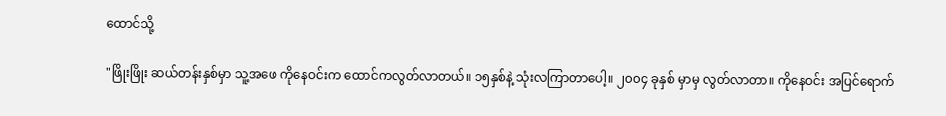ထောင်သို့

"ဖြိုးဖြိုး ဆယ်တန်းနှစ်မှာ သူ့အဖေ ကိုနေဝင်းက ထောင်ကလွတ်လာတယ်။ ၁၅နှစ်နဲ့ သုံးလကြာတာပေါ့။ ၂၀၀၄ ခုနှစ် မှာမှ လွတ်လာတာ။ ကိုနေဝင်း အပြင်ရောက်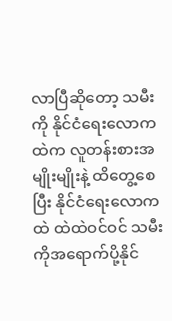လာပြီဆိုတော့ သမီးကို နိုင်ငံရေးလောကထဲက လူတန်းစားအမျိုးမျိုးနဲ့ ထိတွေ့စေပြီး နိုင်ငံရေးလောကထဲ ထဲထဲဝင်ဝင် သမီးကိုအရောက်ပို့နိုင်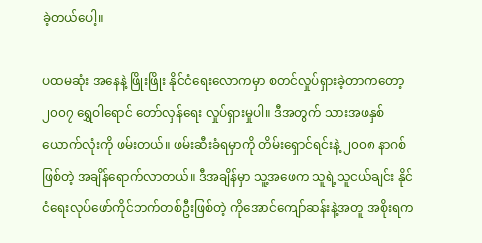ခဲ့တယ်ပေါ့။

ပထမဆုံး အနေနဲ့ ဖြိုးဖြိုး နိုင်ငံရေးလောကမှာ စတင်လှုပ်ရှားခဲ့တာကတော့ ၂၀၀၇ ရွှေဝါရောင် တော်လှန်ရေး လှုပ်ရှားမှုပါ။ ဒီအတွက် သားအဖနှစ်ယောက်လုံးကို ဖမ်းတယ်။ ဖမ်းဆီးခံရမှာကို တိမ်းရှောင်ရင်းနဲ့ ၂၀၀၈ နာဂစ် ဖြစ်တဲ့ အချိန်ရောက်လာတယ်။ ဒီအချိန်မှာ သူ့အဖေက သူရဲ့သူငယ်ချင်း နိုင်ငံရေးလုပ်ဖော်ကိုင်ဘက်တစ်ဦးဖြစ်တဲ့ ကိုအောင်ကျော်ဆန်းနဲ့အတူ အစိုးရက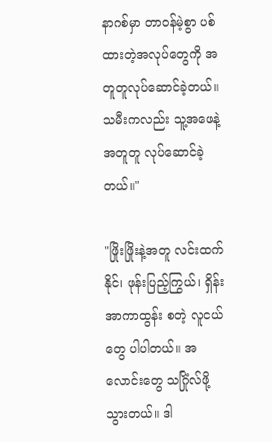နာဂစ်မှာ တာဝန်မဲ့စွာ ပစ်ထားတဲ့အလုပ်တွေကို အတူတူလုပ်ဆောင်ခဲ့တယ်။ သမီးကလည်း သူ့အဖေနဲ့အတူတူ လုပ်ဆောင်ခဲ့တယ်။"

"ဖြိုးဖြိုးနဲ့အတူ လင်းထက်နိုင်၊ ဖုန်းပြည့်ကြွယ်၊ ရှိန်းအာကာထွန်း စတဲ့ လူငယ်တွေ ပါပါတယ်။ အလောင်းတွေ သဂြိုံလ်ဖို့ သွားတယ်။ ဒါ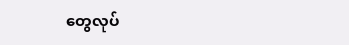တွေလုပ်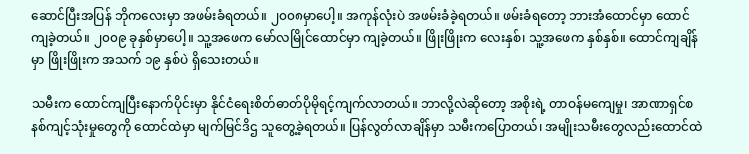ဆောင်ပြီးအပြန် ဘိုကလေးမှာ အဖမ်းခံရတယ်။ ၂၀၀၈မှာပေါ့။ အကုန်လုံးပဲ အဖမ်းခံခဲ့ရတယ်။ ဖမ်းခံရတော့ ဘားအံထောင်မှာ ထောင်ကျခဲ့တယ်။ ၂၀၀၉ ခုနှစ်မှာပေါ့။ သူ့အဖေက မော်လမြိုင်ထောင်မှာ ကျခဲ့တယ်။ ဖြိုးဖြိုးက လေးနှစ်၊ သူ့အဖေက နှစ်နှစ်။ ထောင်ကျချိန်မှာ ဖြိုးဖြိုးက အသက် ၁၉ နှစ်ပဲ ရှိသေးတယ်။

သမီးက ထောင်ကျပြီးနောက်ပိုင်းမှာ နိုင်ငံရေးစိတ်ဓာတ်ပိုမိုရင့်ကျက်လာတယ်။ ဘာလို့လဲဆိုတော့ အစိုးရဲ့ တာဝန်မကျေမှု၊ အာဏာရှင်စနစ်ကျင့်သုံးမှုတွေကို ထောင်ထဲမှာ မျက်မြင်ဒိဌ သူတွေ့ခဲ့ရတယ်။ ပြန်လွတ်လာချိန်မှာ သမီးကပြောတယ်၊ အမျိုးသမီးတွေလည်းထောင်ထဲ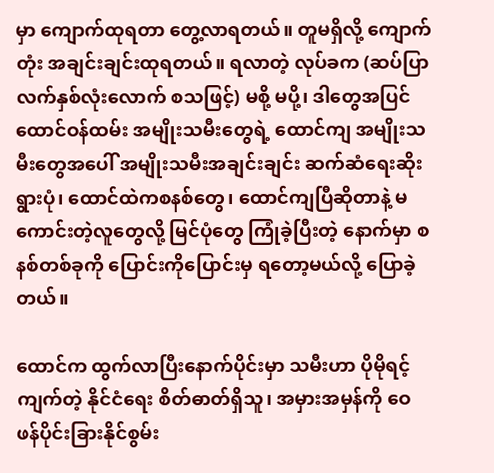မှာ ကျောက်ထုရတာ တွေ့လာရတယ်။ တူမရှိလို့ ကျောက်တုံး အချင်းချင်းထုရတယ်။ ရလာတဲ့ လုပ်ခက (ဆပ်ပြာလက်နှစ်လုံးလောက် စသဖြင့်) မစို့ မပို့၊ ဒါတွေအပြင် ထောင်ဝန်ထမ်း အမျိုးသမီးတွေရဲ့ ထောင်ကျ အမျိုးသမီးတွေအပေါ် အမျိုးသမီးအချင်းချင်း ဆက်ဆံရေးဆိုးရွားပုံ၊ ထောင်ထဲကစနစ်တွေ၊ ထောင်ကျပြီဆိုတာနဲ့ မကောင်းတဲ့လူတွေလို့ မြင်ပုံတွေ ကြုံခဲ့ပြီးတဲ့ နောက်မှာ စနစ်တစ်ခုကို ပြောင်းကိုပြောင်းမှ ရတော့မယ်လို့ ပြောခဲ့တယ်။

ထောင်က ထွက်လာပြီးနောက်ပိုင်းမှာ သမီးဟာ ပိုမိုရင့်ကျက်တဲ့ နိုင်ငံရေး စိတ်ဓာတ်ရှိသူ၊ အမှားအမှန်ကို ဝေဖန်ပိုင်းခြားနိုင်စွမ်း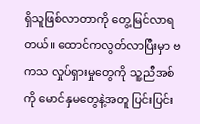ရှိသူဖြစ်လာတာကို တွေ့မြင်လာရတယ်။ ထောင်ကလွတ်လာပြီးမှာ ဗကသ လှုပ်ရှားမှုတွေကို သူ့ညီအစ်ကို မောင်နှမတွေနဲ့အတူ ပြင်းပြင်း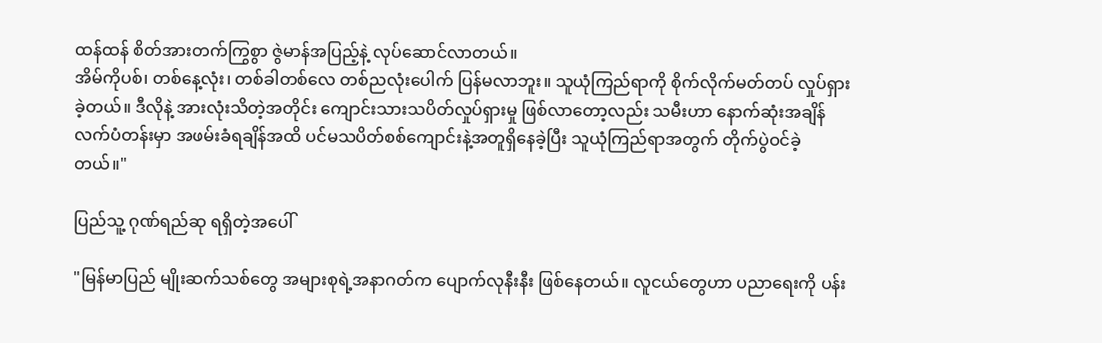ထန်ထန် စိတ်အားတက်ကြွစွာ ဇွဲမာန်အပြည့်နဲ့ လုပ်ဆောင်လာတယ်။
အိမ်ကိုပစ်၊ တစ်နေ့လုံး၊ တစ်ခါတစ်လေ တစ်ညလုံးပေါက် ပြန်မလာဘူး။ သူယုံကြည်ရာကို စိုက်လိုက်မတ်တပ် လှုပ်ရှားခဲ့တယ်။ ဒီလိုနဲ့ အားလုံးသိတဲ့အတိုင်း ကျောင်းသားသပိတ်လှုပ်ရှားမှု ဖြစ်လာတော့လည်း သမီးဟာ နောက်ဆုံးအချိန် လက်ပံတန်းမှာ အဖမ်းခံရချိန်အထိ ပင်မသပိတ်စစ်ကျောင်းနဲ့အတူရှိနေခဲ့ပြီး သူယုံကြည်ရာအတွက် တိုက်ပွဲဝင်ခဲ့တယ်။"

ပြည်သူ့ ဂုဏ်ရည်ဆု ရရှိတဲ့အပေါ်

"မြန်မာပြည် မျိုးဆက်သစ်တွေ အများစုရဲ့အနာဂတ်က ပျောက်လုနီးနီး ဖြစ်နေတယ်။ လူငယ်တွေဟာ ပညာရေးကို ပန်း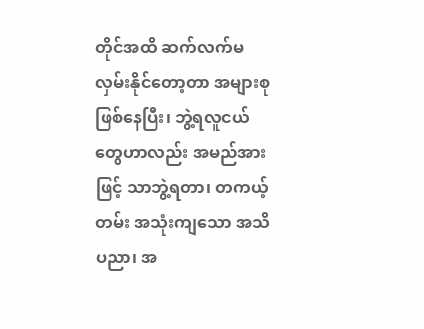တိုင်အထိ ဆက်လက်မလှမ်းနိုင်တော့တာ အများစုဖြစ်နေပြီး၊ ဘွဲ့ရလူငယ်တွေဟာလည်း အမည်အားဖြင့် သာဘွဲ့ရတာ၊ တကယ့်တမ်း အသုံးကျသော အသိပညာ၊ အ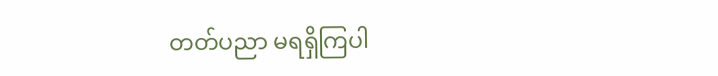တတ်ပညာ မရရှိကြပါ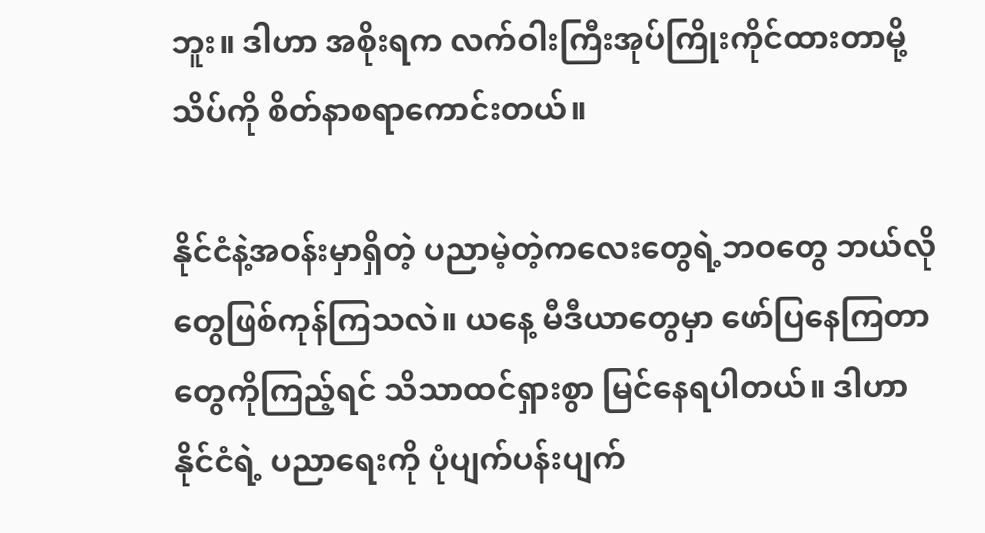ဘူး။ ဒါဟာ အစိုးရက လက်ဝါးကြီးအုပ်ကြိုးကိုင်ထားတာမို့ သိပ်ကို စိတ်နာစရာကောင်းတယ်။

နိုင်ငံနဲ့အဝန်းမှာရှိတဲ့ ပညာမဲ့တဲ့ကလေးတွေရဲ့ဘဝတွေ ဘယ်လိုတွေဖြစ်ကုန်ကြသလဲ။ ယနေ့ မီဒီယာတွေမှာ ဖော်ပြနေကြတာတွေကိုကြည့်ရင် သိသာထင်ရှားစွာ မြင်နေရပါတယ်။ ဒါဟာ နိုင်ငံရဲ့ ပညာရေးကို ပုံပျက်ပန်းပျက်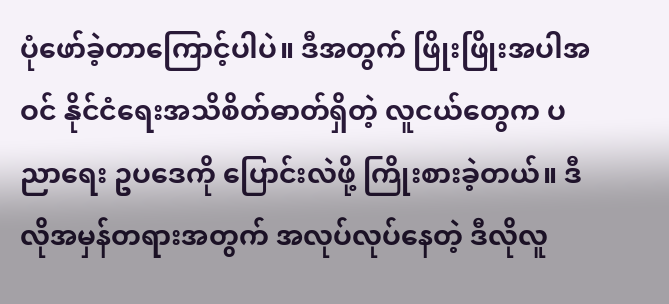ပုံဖော်ခဲ့တာကြောင့်ပါပဲ။ ဒီအတွက် ဖြိုးဖြိုးအပါအဝင် နိုင်ငံရေးအသိစိတ်ဓာတ်ရှိတဲ့ လူငယ်တွေက ပညာရေး ဥပဒေကို ပြောင်းလဲဖို့ ကြိုးစားခဲ့တယ်။ ဒီလိုအမှန်တရားအတွက် အလုပ်လုပ်နေတဲ့ ဒီလိုလူ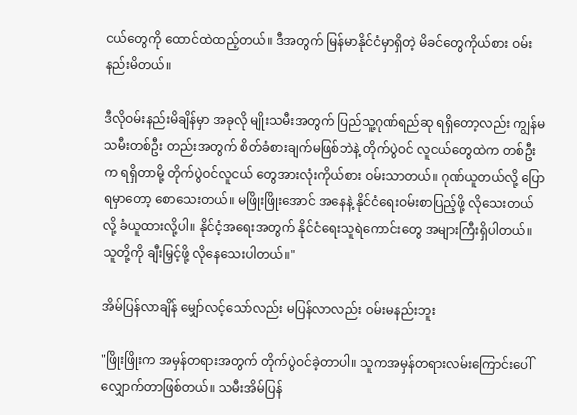ငယ်တွေကို ထောင်ထဲထည့်တယ်။ ဒီအတွက် မြန်မာနိုင်ငံမှာရှိတဲ့ မိခင်တွေကိုယ်စား ဝမ်းနည်းမိတယ်။

ဒီလိုဝမ်းနည်းမိချိန်မှာ အခုလို မျိုးသမီးအတွက် ပြည်သူ့ဂုဏ်ရည်ဆု ရရှိတော့လည်း ကျွန်မသမီးတစ်ဦး တည်းအတွက် စိတ်ခံစားချက်မဖြစ်ဘဲနဲ့ တိုက်ပွဲဝင် လူငယ်တွေထဲက တစ်ဦးက ရရှိတာမို့ တိုက်ပွဲဝင်လူငယ် တွေအားလုံးကိုယ်စား ဝမ်းသာတယ်။ ဂုဏ်ယူတယ်လို့ ပြောရမှာတော့ စောသေးတယ်။ မဖြိုးဖြိုးအောင် အနေနဲ့ နိုင်ငံရေးဝမ်းစာပြည့်ဖို့ လိုသေးတယ်လို့ ခံယူထားလို့ပါ။ နိုင်ငံ့အရေးအတွက် နိုင်ငံရေးသူရဲကောင်းတွေ အများကြီးရှိပါတယ်။ သူတို့ကို ချီးမြှင့်ဖို့ လိုနေသေးပါတယ်။"

အိမ်ပြန်လာချိန် မျှော်လင့်သော်လည်း မပြန်လာလည်း ဝမ်းမနည်းဘူး

"ဖြိုးဖြိုးက အမှန်တရားအတွက် တိုက်ပွဲဝင်ခဲ့တာပါ။ သူကအမှန်တရားလမ်းကြောင်းပေါ် လျှောက်တာဖြစ်တယ်။ သမီးအိမ်ပြန်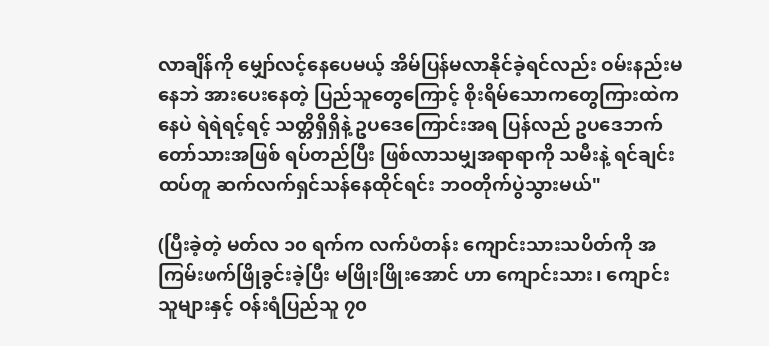လာချိန်ကို မျှော်လင့်နေပေမယ့် အိမ်ပြန်မလာနိုင်ခဲ့ရင်လည်း ဝမ်းနည်းမနေဘဲ အားပေးနေတဲ့ ပြည်သူတွေကြောင့် စိုးရိမ်သောကတွေကြားထဲကနေပဲ ရဲရဲရင့်ရင့် သတ္တိရှိရှိနဲ့ ဥပဒေကြောင်းအရ ပြန်လည် ဥပဒေဘက်တော်သားအဖြစ် ရပ်တည်ပြီး ဖြစ်လာသမျှအရာရာကို သမီးနဲ့ ရင်ချင်းထပ်တူ ဆက်လက်ရှင်သန်နေထိုင်ရင်း ဘဝတိုက်ပွဲသွားမယ်"

(ပြီးခဲ့တဲ့ မတ်လ ၁၀ ရက်က လက်ပံတန်း ကျောင်းသားသပိတ်ကို အကြမ်းဖက်ဖြိုခွင်းခဲ့ပြီး မဖြိုးဖြိုးအောင် ဟာ ကျောင်းသား၊ ကျောင်းသူများနှင့် ဝန်းရံပြည်သူ ၇၀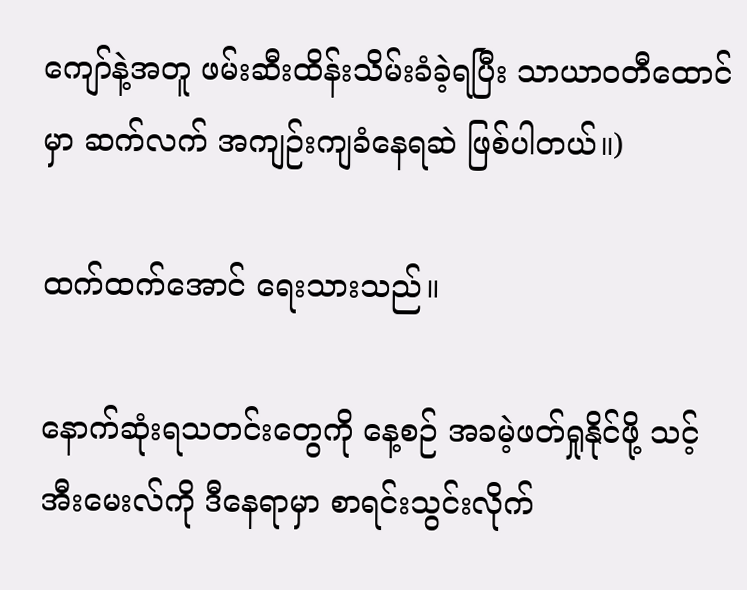ကျော်နဲ့အတူ ဖမ်းဆီးထိန်းသိမ်းခံခဲ့ရပြီး သာယာဝတီထောင်မှာ ဆက်လက် အကျဉ်းကျခံနေရဆဲ ဖြစ်ပါတယ်။)

ထက်ထက်အောင် ရေးသားသည်။

နောက်ဆုံးရသတင်းတွေကို နေ့စဉ် အခမဲ့ဖတ်ရှုနိုင်ဖို့ သင့် အီးမေးလ်ကို ဒီနေရာမှာ စာရင်းသွင်းလိုက်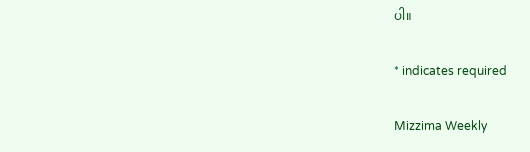ပါ။

* indicates required

Mizzima Weekly